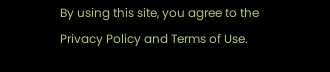By using this site, you agree to the Privacy Policy and Terms of Use.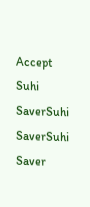Accept
Suhi SaverSuhi SaverSuhi Saver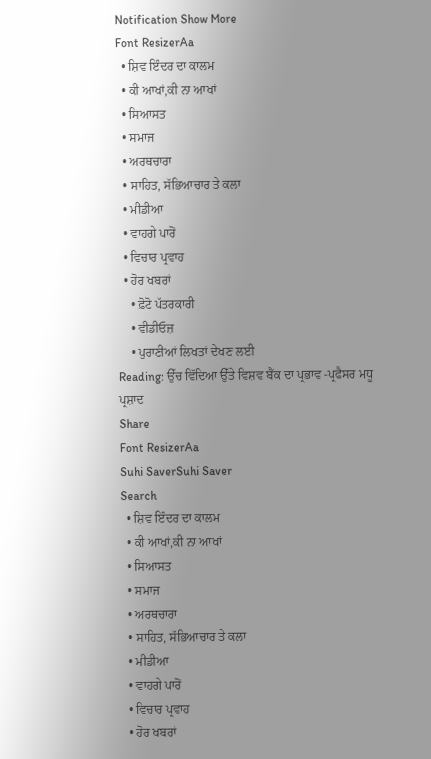Notification Show More
Font ResizerAa
  • ਸ਼ਿਵ ਇੰਦਰ ਦਾ ਕਾਲਮ
  • ਕੀ ਆਖਾਂ,ਕੀ ਨਾ ਆਖਾਂ
  • ਸਿਆਸਤ
  • ਸਮਾਜ
  • ਅਰਥਚਾਰਾ
  • ਸਾਹਿਤ, ਸੱਭਿਆਚਾਰ ਤੇ ਕਲਾ
  • ਮੀਡੀਆ
  • ਵਾਹਗੇ ਪਾਰੋਂ
  • ਵਿਚਾਰ ਪ੍ਰਵਾਹ
  • ਹੋਰ ਖਬਰਾਂ
    • ਫ਼ੋਟੋ ਪੱਤਰਕਾਰੀ
    • ਵੀਡੀਓਜ਼
    • ਪੁਰਾਣੀਆਂ ਲਿਖਤਾਂ ਦੇਖਣ ਲਈ
Reading: ਉੱਚ ਵਿੱਦਿਆ ਉੱਤੇ ਵਿਸ਼ਵ ਬੈਂਕ ਦਾ ਪ੍ਰਭਾਵ -ਪ੍ਰਫੈਸਰ ਮਧੂ ਪ੍ਰਸ਼ਾਦ
Share
Font ResizerAa
Suhi SaverSuhi Saver
Search
  • ਸ਼ਿਵ ਇੰਦਰ ਦਾ ਕਾਲਮ
  • ਕੀ ਆਖਾਂ,ਕੀ ਨਾ ਆਖਾਂ
  • ਸਿਆਸਤ
  • ਸਮਾਜ
  • ਅਰਥਚਾਰਾ
  • ਸਾਹਿਤ, ਸੱਭਿਆਚਾਰ ਤੇ ਕਲਾ
  • ਮੀਡੀਆ
  • ਵਾਹਗੇ ਪਾਰੋਂ
  • ਵਿਚਾਰ ਪ੍ਰਵਾਹ
  • ਹੋਰ ਖਬਰਾਂ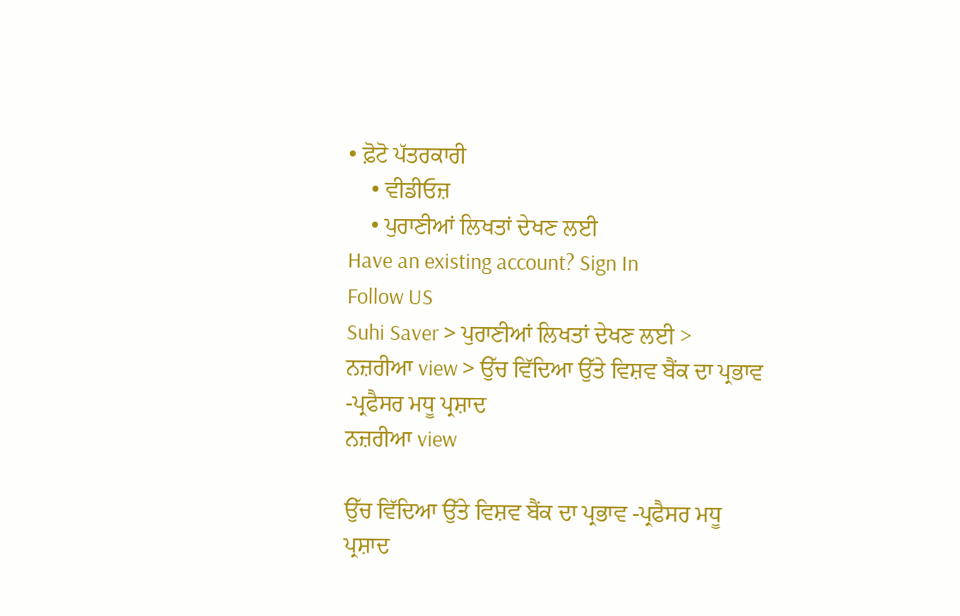• ਫ਼ੋਟੋ ਪੱਤਰਕਾਰੀ
    • ਵੀਡੀਓਜ਼
    • ਪੁਰਾਣੀਆਂ ਲਿਖਤਾਂ ਦੇਖਣ ਲਈ
Have an existing account? Sign In
Follow US
Suhi Saver > ਪੁਰਾਣੀਆਂ ਲਿਖਤਾਂ ਦੇਖਣ ਲਈ > ਨਜ਼ਰੀਆ view > ਉੱਚ ਵਿੱਦਿਆ ਉੱਤੇ ਵਿਸ਼ਵ ਬੈਂਕ ਦਾ ਪ੍ਰਭਾਵ -ਪ੍ਰਫੈਸਰ ਮਧੂ ਪ੍ਰਸ਼ਾਦ
ਨਜ਼ਰੀਆ view

ਉੱਚ ਵਿੱਦਿਆ ਉੱਤੇ ਵਿਸ਼ਵ ਬੈਂਕ ਦਾ ਪ੍ਰਭਾਵ -ਪ੍ਰਫੈਸਰ ਮਧੂ ਪ੍ਰਸ਼ਾਦ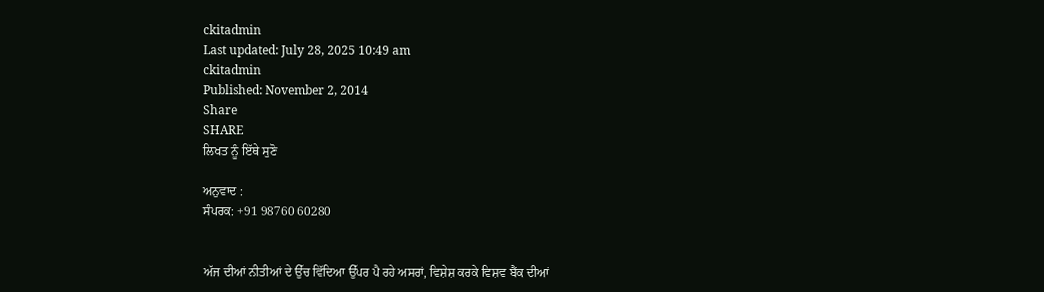ckitadmin
Last updated: July 28, 2025 10:49 am
ckitadmin
Published: November 2, 2014
Share
SHARE
ਲਿਖਤ ਨੂੰ ਇੱਥੇ ਸੁਣੋ

ਅਨੁਵਾਦ :
ਸੰਪਰਕ: +91 98760 60280


ਅੱਜ ਦੀਆਂ ਨੀਤੀਆਂ ਦੇ ਉੱਚ ਵਿੱਦਿਆ ਉੱਪਰ ਪੈ ਰਹੇ ਅਸਰਾਂ, ਵਿਸ਼ੇਸ਼ ਕਰਕੇ ਵਿਸ਼ਵ ਬੈਂਕ ਦੀਆਂ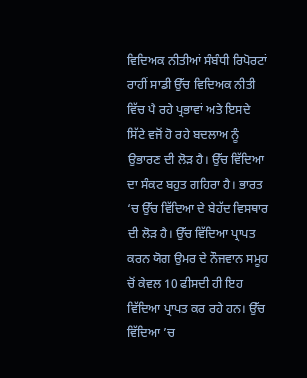ਵਿਦਿਅਕ ਨੀਤੀਆਂ ਸੰਬੰਧੀ ਰਿਪੋਰਟਾਂ ਰਾਹੀਂ ਸਾਡੀ ਉੱਚ ਵਿਦਿਅਕ ਨੀਤੀ ਵਿੱਚ ਪੈ ਰਹੇ ਪ੍ਰਭਾਵਾਂ ਅਤੇ ਇਸਦੇ ਸਿੱਟੇ ਵਜੋਂ ਹੋ ਰਹੇ ਬਦਲਾਅ ਨੂੰ ਉਭਾਰਣ ਦੀ ਲੋੜ ਹੈ। ਉੱਚ ਵਿੱਦਿਆ ਦਾ ਸੰਕਟ ਬਹੁਤ ਗਹਿਰਾ ਹੈ। ਭਾਰਤ ‘ਚ ਉੱਚ ਵਿੱਦਿਆ ਦੇ ਬੇਹੱਦ ਵਿਸਥਾਰ ਦੀ ਲੋੜ ਹੈ। ਉੱਚ ਵਿੱਦਿਆ ਪ੍ਰਾਪਤ ਕਰਨ ਯੋਗ ਉਮਰ ਦੇ ਨੌਜਵਾਨ ਸਮੂਹ ਚੋਂ ਕੇਵਲ 10 ਫੀਸਦੀ ਹੀ ਇਹ ਵਿੱਦਿਆ ਪ੍ਰਾਪਤ ਕਰ ਰਹੇ ਹਨ। ਉੱਚ ਵਿੱਦਿਆ ’ਚ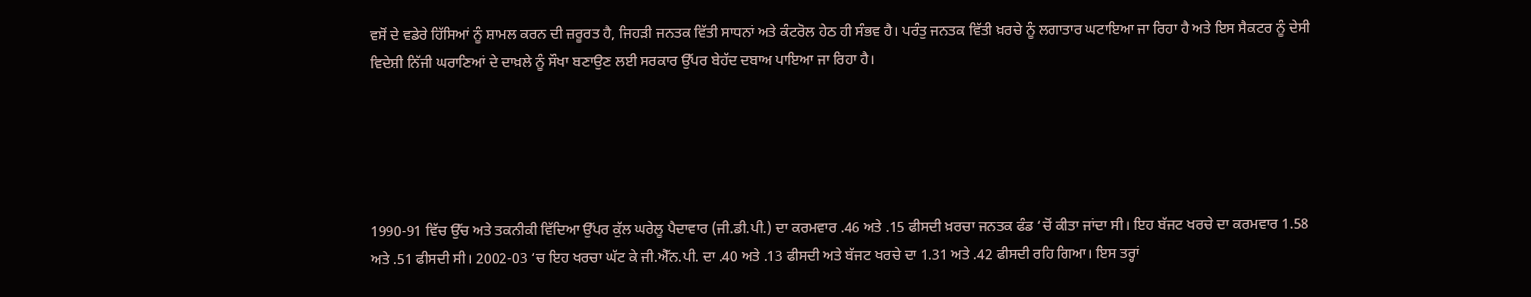ਵਸੋਂ ਦੇ ਵਡੇਰੇ ਹਿੱਸਿਆਂ ਨੂੰ ਸ਼ਾਮਲ ਕਰਨ ਦੀ ਜ਼ਰੂਰਤ ਹੈ, ਜਿਹੜੀ ਜਨਤਕ ਵਿੱਤੀ ਸਾਧਨਾਂ ਅਤੇ ਕੰਟਰੋਲ ਹੇਠ ਹੀ ਸੰਭਵ ਹੈ। ਪਰੰਤੁ ਜਨਤਕ ਵਿੱਤੀ ਖ਼ਰਚੇ ਨੂੰ ਲਗਾਤਾਰ ਘਟਾਇਆ ਜਾ ਰਿਹਾ ਹੈ ਅਤੇ ਇਸ ਸੈਕਟਰ ਨੂੰ ਦੇਸੀ ਵਿਦੇਸ਼ੀ ਨਿੱਜੀ ਘਰਾਣਿਆਂ ਦੇ ਦਾਖ਼ਲੇ ਨੂੰ ਸੌਖਾ ਬਣਾਉਣ ਲਈ ਸਰਕਾਰ ਉੱਪਰ ਬੇਹੱਦ ਦਬਾਅ ਪਾਇਆ ਜਾ ਰਿਹਾ ਹੈ।





1990-91 ਵਿੱਚ ਉੱਚ ਅਤੇ ਤਕਨੀਕੀ ਵਿੱਦਿਆ ਉੱਪਰ ਕੁੱਲ ਘਰੇਲੂ ਪੈਦਾਵਾਰ (ਜੀ.ਡੀ.ਪੀ.) ਦਾ ਕਰਮਵਾਰ .46 ਅਤੇ .15 ਫੀਸਦੀ ਖ਼ਰਚਾ ਜਨਤਕ ਫੰਡ ‘ਚੋਂ ਕੀਤਾ ਜਾਂਦਾ ਸੀ। ਇਹ ਬੱਜਟ ਖਰਚੇ ਦਾ ਕਰਮਵਾਰ 1.58 ਅਤੇ .51 ਫੀਸਦੀ ਸੀ। 2002-03 ‘ਚ ਇਹ ਖਰਚਾ ਘੱਟ ਕੇ ਜੀ.ਐੱਨ.ਪੀ. ਦਾ .40 ਅਤੇ .13 ਫੀਸਦੀ ਅਤੇ ਬੱਜਟ ਖਰਚੇ ਦਾ 1.31 ਅਤੇ .42 ਫੀਸਦੀ ਰਹਿ ਗਿਆ। ਇਸ ਤਰ੍ਹਾਂ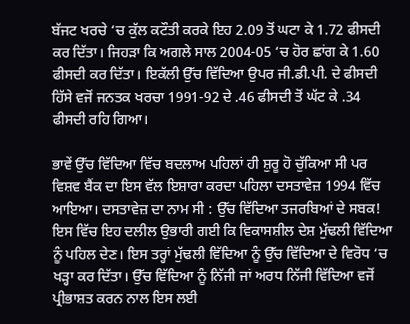ਬੱਜਟ ਖਰਚੇ ‘ਚ ਕੁੱਲ ਕਟੌਤੀ ਕਰਕੇ ਇਹ 2.09 ਤੋਂ ਘਟਾ ਕੇ 1.72 ਫੀਸਦੀ ਕਰ ਦਿੱਤਾ। ਜਿਹੜਾ ਕਿ ਅਗਲੇ ਸਾਲ 2004-05 ‘ਚ ਹੋਰ ਛਾਂਗ ਕੇ 1.60 ਫੀਸਦੀ ਕਰ ਦਿੱਤਾ। ਇਕੱਲੀ ਉੱਚ ਵਿੱਦਿਆ ਉਪਰ ਜੀ.ਡੀ.ਪੀ. ਦੇ ਫੀਸਦੀ ਹਿੱਸੇ ਵਜੋਂ ਜਨਤਕ ਖਰਚਾ 1991-92 ਦੇ .46 ਫੀਸਦੀ ਤੋਂ ਘੱਟ ਕੇ .34 ਫੀਸਦੀ ਰਹਿ ਗਿਆ।

ਭਾਵੇਂ ਉੱਚ ਵਿੱਦਿਆ ਵਿੱਚ ਬਦਲਾਅ ਪਹਿਲਾਂ ਹੀ ਸ਼ੁਰੂ ਹੋ ਚੁੱਕਿਆ ਸੀ ਪਰ ਵਿਸ਼ਵ ਬੈਂਕ ਦਾ ਇਸ ਵੱਲ ਇਸ਼ਾਰਾ ਕਰਦਾ ਪਹਿਲਾ ਦਸਤਾਵੇਜ਼ 1994 ਵਿੱਚ ਆਇਆ। ਦਸਤਾਵੇਜ਼ ਦਾ ਨਾਮ ਸੀ : ਉੱਚ ਵਿੱਦਿਆ ਤਜਰਬਿਆਂ ਦੇ ਸਬਕ! ਇਸ ਵਿੱਚ ਇਹ ਦਲੀਲ ਉਭਾਰੀ ਗਈ ਕਿ ਵਿਕਾਸਸ਼ੀਲ ਦੇਸ਼ ਮੁੱਢਲੀ ਵਿੱਦਿਆ ਨੂੰ ਪਹਿਲ ਦੇਣ। ਇਸ ਤਰ੍ਹਾਂ ਮੁੱਢਲੀ ਵਿੱਦਿਆ ਨੂੰ ਉੱਚ ਵਿੱਦਿਆ ਦੇ ਵਿਰੋਧ ‘ਚ ਖੜ੍ਹਾ ਕਰ ਦਿੱਤਾ। ਉੱਚ ਵਿੱਦਿਆ ਨੂੰ ਨਿੱਜੀ ਜਾਂ ਅਰਧ ਨਿੱਜੀ ਵਿੱਦਿਆ ਵਜੋਂ ਪ੍ਰੀਭਾਸ਼ਤ ਕਰਨ ਨਾਲ ਇਸ ਲਈ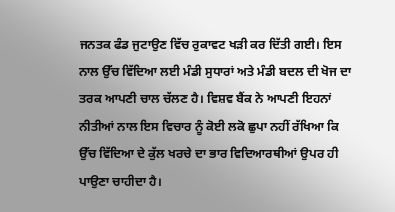ਜਨਤਕ ਫੰਡ ਜੁਟਾਉਣ ਵਿੱਚ ਰੁਕਾਵਟ ਖੜੀ ਕਰ ਦਿੱਤੀ ਗਈ। ਇਸ ਨਾਲ ਉੱਚ ਵਿੱਦਿਆ ਲਈ ਮੰਡੀ ਸੁਧਾਰਾਂ ਅਤੇ ਮੰਡੀ ਬਦਲ ਦੀ ਖੋਜ ਦਾ ਤਰਕ ਆਪਣੀ ਚਾਲ ਚੱਲਣ ਹੈ। ਵਿਸ਼ਵ ਬੈਂਕ ਨੇ ਆਪਣੀ ਇਹਨਾਂ ਨੀਤੀਆਂ ਨਾਲ ਇਸ ਵਿਚਾਰ ਨੂੰ ਕੋਈ ਲਕੋ ਛੁਪਾ ਨਹੀਂ ਰੱਖਿਆ ਕਿ ਉੱਚ ਵਿੱਦਿਆ ਦੇ ਕੁੱਲ ਖਰਚੇ ਦਾ ਭਾਰ ਵਿਦਿਆਰਥੀਆਂ ਉਪਰ ਹੀ ਪਾਉਣਾ ਚਾਹੀਦਾ ਹੈ।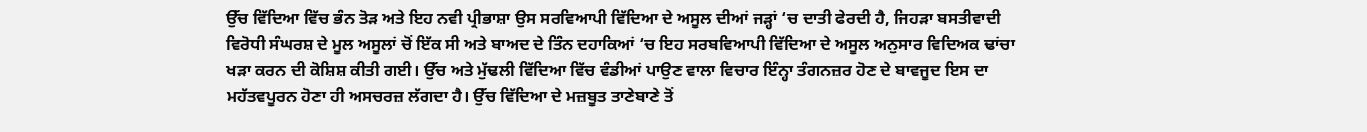ਉੱਚ ਵਿੱਦਿਆ ਵਿੱਚ ਭੰਨ ਤੋੜ ਅਤੇ ਇਹ ਨਵੀ ਪ੍ਰੀਭਾਸ਼ਾ ਉਸ ਸਰਵਿਆਪੀ ਵਿੱਦਿਆ ਦੇ ਅਸੂਲ ਦੀਆਂ ਜੜ੍ਹਾਂ ‘ਚ ਦਾਤੀ ਫੇਰਦੀ ਹੈ, ਜਿਹੜਾ ਬਸਤੀਵਾਦੀ ਵਿਰੋਧੀ ਸੰਘਰਸ਼ ਦੇ ਮੂਲ ਅਸੂਲਾਂ ਚੋਂ ਇੱਕ ਸੀ ਅਤੇ ਬਾਅਦ ਦੇ ਤਿੰਨ ਦਹਾਕਿਆਂ ‘ਚ ਇਹ ਸਰਬਵਿਆਪੀ ਵਿੱਦਿਆ ਦੇ ਅਸੂਲ ਅਨੁਸਾਰ ਵਿਦਿਅਕ ਢਾਂਚਾ ਖੜਾ ਕਰਨ ਦੀ ਕੋਸ਼ਿਸ਼ ਕੀਤੀ ਗਈ। ਉੱਚ ਅਤੇ ਮੁੱਢਲੀ ਵਿੱਦਿਆ ਵਿੱਚ ਵੰਡੀਆਂ ਪਾਉਣ ਵਾਲਾ ਵਿਚਾਰ ਇੰਨ੍ਹਾ ਤੰਗਨਜ਼ਰ ਹੋਣ ਦੇ ਬਾਵਜੂਦ ਇਸ ਦਾ ਮਹੱਤਵਪੂਰਨ ਹੋਣਾ ਹੀ ਅਸਚਰਜ਼ ਲੱਗਦਾ ਹੈ। ਉੱਚ ਵਿੱਦਿਆ ਦੇ ਮਜ਼ਬੂਤ ਤਾਣੇਬਾਣੇ ਤੋਂ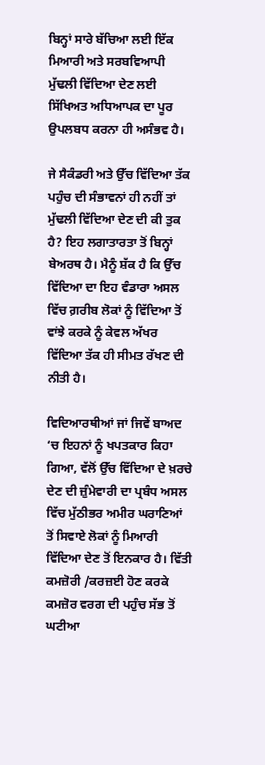ਬਿਨ੍ਹਾਂ ਸਾਰੇ ਬੱਚਿਆ ਲਈ ਇੱਕ ਮਿਆਰੀ ਅਤੇ ਸਰਬਵਿਆਪੀ ਮੁੱਢਲੀ ਵਿੱਦਿਆ ਦੇਣ ਲਈ ਸਿੱਖਿਅਤ ਅਧਿਆਪਕ ਦਾ ਪੂਰ ਉਪਲਬਧ ਕਰਨਾ ਹੀ ਅਸੰਭਵ ਹੈ।

ਜੇ ਸੈਕੰਡਰੀ ਅਤੇ ਉੱਚ ਵਿੱਦਿਆ ਤੱਕ ਪਹੁੰਚ ਦੀ ਸੰਭਾਵਨਾਂ ਹੀ ਨਹੀਂ ਤਾਂ ਮੁੱਢਲੀ ਵਿੱਦਿਆ ਦੇਣ ਦੀ ਕੀ ਤੁਕ ਹੈ? ਇਹ ਲਗਾਤਾਰਤਾ ਤੋਂ ਬਿਨ੍ਹਾਂ ਬੇਅਰਥ ਹੈ। ਮੈਨੂੰ ਸ਼ੱਕ ਹੈ ਕਿ ਉੱਚ ਵਿੱਦਿਆ ਦਾ ਇਹ ਵੰਡਾਰਾ ਅਸਲ ਵਿੱਚ ਗ਼ਰੀਬ ਲੋਕਾਂ ਨੂੰ ਵਿੱਦਿਆ ਤੋਂ ਵਾਂਝੇ ਕਰਕੇ ਨੂੰ ਕੇਵਲ ਅੱਖਰ ਵਿੱਦਿਆ ਤੱਕ ਹੀ ਸੀਮਤ ਰੱਖਣ ਦੀ ਨੀਤੀ ਹੈ।

ਵਿਦਿਆਰਥੀਆਂ ਜਾਂ ਜਿਵੇਂ ਬਾਅਦ ‘ਚ ਇਹਨਾਂ ਨੂੰ ਖਪਤਕਾਰ ਕਿਹਾ ਗਿਆ, ਵੱਲੋਂ ਉੱਚ ਵਿੱਦਿਆ ਦੇ ਖ਼ਰਚੇ ਦੇਣ ਦੀ ਜ਼ੁੰਮੇਵਾਰੀ ਦਾ ਪ੍ਰਬੰਧ ਅਸਲ ਵਿੱਚ ਮੁੱਠੀਭਰ ਅਮੀਰ ਘਰਾਣਿਆਂ ਤੋਂ ਸਿਵਾਏ ਲੋਕਾਂ ਨੂੰ ਮਿਆਰੀ ਵਿੱਦਿਆ ਦੇਣ ਤੋਂ ਇਨਕਾਰ ਹੈ। ਵਿੱਤੀ ਕਮਜ਼ੋਰੀ /ਕਰਜ਼ਈ ਹੋਣ ਕਰਕੇ ਕਮਜ਼ੋਰ ਵਰਗ ਦੀ ਪਹੁੰਚ ਸੱਭ ਤੋਂ ਘਟੀਆ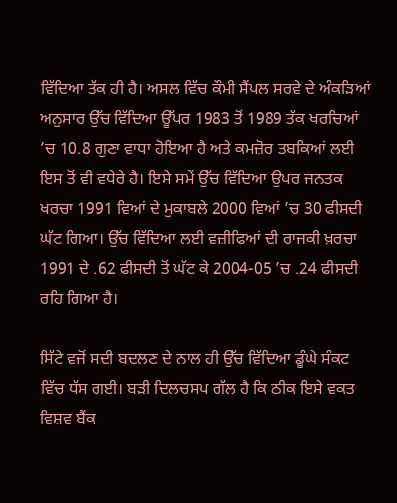ਵਿੱਦਿਆ ਤੱਕ ਹੀ ਹੈ। ਅਸਲ ਵਿੱਚ ਕੌਮੀ ਸੈਂਪਲ ਸਰਵੇ ਦੇ ਅੰਕੜਿਆਂ ਅਨੁਸਾਰ ਉੱਚ ਵਿੱਦਿਆ ਊੱਪਰ 1983 ਤੋਂ 1989 ਤੱਕ ਖਰਚਿਆਂ ’ਚ 10.8 ਗੁਣਾ ਵਾਧਾ ਹੋਇਆ ਹੈ ਅਤੇ ਕਮਜ਼ੋਰ ਤਬਕਿਆਂ ਲਈ ਇਸ ਤੋਂ ਵੀ ਵਧੇਰੇ ਹੈ। ਇਸੇ ਸਮੇਂ ਉੱਚ ਵਿੱਦਿਆ ਉਪਰ ਜਨਤਕ ਖਰਚਾ 1991 ਵਿਆਂ ਦੇ ਮੁਕਾਬਲੇ 2000 ਵਿਆਂ ’ਚ 30 ਫੀਸਦੀ ਘੱਟ ਗਿਆ। ਉੱਚ ਵਿੱਦਿਆ ਲਈ ਵਜ਼ੀਫਿਆਂ ਦੀ ਰਾਜਕੀ ਖ਼ਰਚਾ 1991 ਦੇ .62 ਫੀਸਦੀ ਤੋਂ ਘੱਟ ਕੇ 2004-05 ’ਚ .24 ਫੀਸਦੀ ਰਹਿ ਗਿਆ ਹੈ।

ਸਿੱਟੇ ਵਜੋਂ ਸਦੀ ਬਦਲਣ ਦੇ ਨਾਲ ਹੀ ਉੱਚ ਵਿੱਦਿਆ ਡੂੰਘੇ ਸੰਕਟ ਵਿੱਚ ਧੱਸ ਗਈ। ਬੜੀ ਦਿਲਚਸਪ ਗੱਲ ਹੈ ਕਿ ਠੀਕ ਇਸੇ ਵਕਤ ਵਿਸ਼ਵ ਬੈਂਕ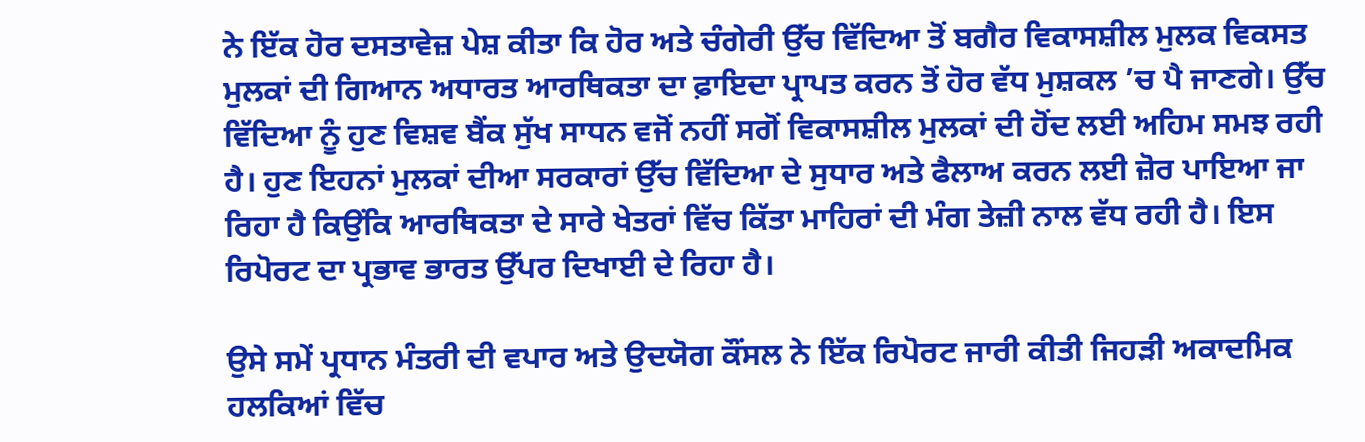ਨੇ ਇੱਕ ਹੋਰ ਦਸਤਾਵੇਜ਼ ਪੇਸ਼ ਕੀਤਾ ਕਿ ਹੋਰ ਅਤੇ ਚੰਗੇਰੀ ਉੱਚ ਵਿੱਦਿਆ ਤੋਂ ਬਗੈਰ ਵਿਕਾਸਸ਼ੀਲ ਮੁਲਕ ਵਿਕਸਤ ਮੁਲਕਾਂ ਦੀ ਗਿਆਨ ਅਧਾਰਤ ਆਰਥਿਕਤਾ ਦਾ ਫ਼ਾਇਦਾ ਪ੍ਰਾਪਤ ਕਰਨ ਤੋਂ ਹੋਰ ਵੱਧ ਮੁਸ਼ਕਲ ’ਚ ਪੈ ਜਾਣਗੇ। ਉੱਚ ਵਿੱਦਿਆ ਨੂੰ ਹੁਣ ਵਿਸ਼ਵ ਬੈਂਕ ਸੁੱਖ ਸਾਧਨ ਵਜੋਂ ਨਹੀਂ ਸਗੋਂ ਵਿਕਾਸਸ਼ੀਲ ਮੁਲਕਾਂ ਦੀ ਹੋਂਦ ਲਈ ਅਹਿਮ ਸਮਝ ਰਹੀ ਹੈ। ਹੁਣ ਇਹਨਾਂ ਮੁਲਕਾਂ ਦੀਆ ਸਰਕਾਰਾਂ ਉੱਚ ਵਿੱਦਿਆ ਦੇ ਸੁਧਾਰ ਅਤੇ ਫੈਲਾਅ ਕਰਨ ਲਈ ਜ਼ੋਰ ਪਾਇਆ ਜਾ ਰਿਹਾ ਹੈ ਕਿਉਂਕਿ ਆਰਥਿਕਤਾ ਦੇ ਸਾਰੇ ਖੇਤਰਾਂ ਵਿੱਚ ਕਿੱਤਾ ਮਾਹਿਰਾਂ ਦੀ ਮੰਗ ਤੇਜ਼ੀ ਨਾਲ ਵੱਧ ਰਹੀ ਹੈ। ਇਸ ਰਿਪੋਰਟ ਦਾ ਪ੍ਰਭਾਵ ਭਾਰਤ ਉੱਪਰ ਦਿਖਾਈ ਦੇ ਰਿਹਾ ਹੈ।

ਉਸੇ ਸਮੇਂ ਪ੍ਰਧਾਨ ਮੰਤਰੀ ਦੀ ਵਪਾਰ ਅਤੇ ਉਦਯੋਗ ਕੌਂਸਲ ਨੇ ਇੱਕ ਰਿਪੋਰਟ ਜਾਰੀ ਕੀਤੀ ਜਿਹੜੀ ਅਕਾਦਮਿਕ ਹਲਕਿਆਂ ਵਿੱਚ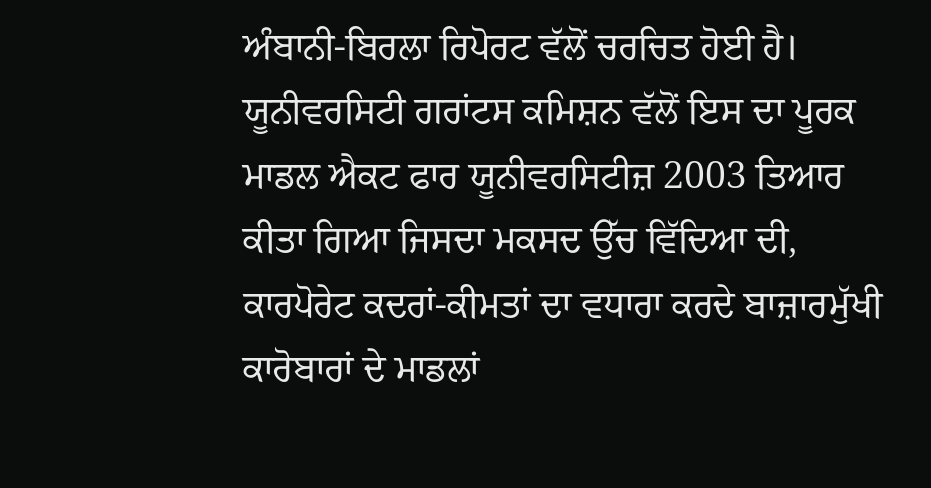ਅੰਬਾਨੀ-ਬਿਰਲਾ ਰਿਪੋਰਟ ਵੱਲੋਂ ਚਰਚਿਤ ਹੋਈ ਹੈ। ਯੂਨੀਵਰਸਿਟੀ ਗਰਾਂਟਸ ਕਮਿਸ਼ਨ ਵੱਲੋਂ ਇਸ ਦਾ ਪੂਰਕ ਮਾਡਲ ਐਕਟ ਫਾਰ ਯੂਨੀਵਰਸਿਟੀਜ਼ 2003 ਤਿਆਰ ਕੀਤਾ ਗਿਆ ਜਿਸਦਾ ਮਕਸਦ ਉੱਚ ਵਿੱਦਿਆ ਦੀ, ਕਾਰਪੋਰੇਟ ਕਦਰਾਂ-ਕੀਮਤਾਂ ਦਾ ਵਧਾਰਾ ਕਰਦੇ ਬਾਜ਼ਾਰਮੁੱਖੀ ਕਾਰੋਬਾਰਾਂ ਦੇ ਮਾਡਲਾਂ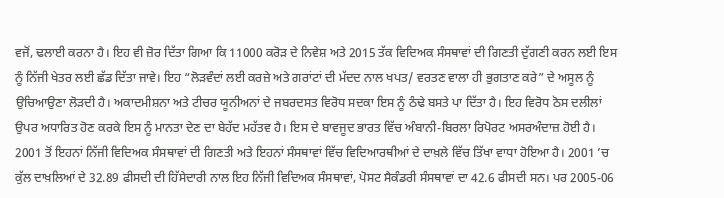ਵਜੋਂ, ਢਲਾਈ ਕਰਨਾ ਹੈ। ਇਹ ਵੀ ਜ਼ੋਰ ਦਿੱਤਾ ਗਿਆ ਕਿ 11000 ਕਰੋੜ ਦੇ ਨਿਵੇਸ਼ ਅਤੇ 2015 ਤੱਕ ਵਿਦਿਅਕ ਸੰਸਥਾਵਾਂ ਦੀ ਗਿਣਤੀ ਦੁੱਗਣੀ ਕਰਨ ਲਈ ਇਸ ਨੂੰ ਨਿੱਜੀ ਖੇਤਰ ਲਈ ਛੱਡ ਦਿੱਤਾ ਜਾਵੇ। ਇਹ “ਲੋੜਵੰਦਾਂ ਲਈ ਕਰਜ਼ੇ ਅਤੇ ਗਰਾਂਟਾਂ ਦੀ ਮੱਦਦ ਨਾਲ ਖਪਤ/ ਵਰਤਣ ਵਾਲਾ ਹੀ ਭੁਗਤਾਣ ਕਰੇ” ਦੇ ਅਸੂਲ ਨੂੰ ਉਚਿਆਉਣਾ ਲੋੜਦੀ ਹੈ। ਅਕਾਦਮੀਸ਼ਨਾ ਅਤੇ ਟੀਚਰ ਯੂਨੀਅਨਾਂ ਦੇ ਜਬਰਦਸਤ ਵਿਰੋਧ ਸਦਕਾ ਇਸ ਨੂੰ ਠੰਢੇ ਬਸਤੇ ਪਾ ਦਿੱਤਾ ਹੈ। ਇਹ ਵਿਰੋਧ ਠੋਸ ਦਲੀਲਾਂ ਉਪਰ ਅਧਾਰਿਤ ਹੋਣ ਕਰਕੇ ਇਸ ਨੂੰ ਮਾਨਤਾ ਦੇਣ ਦਾ ਬੇਹੱਦ ਮਹੱਤਵ ਹੈ। ਇਸ ਦੇ ਬਾਵਜੂਦ ਭਾਰਤ ਵਿੱਚ ਅੰਬਾਨੀ-ਬਿਰਲਾ ਰਿਪੋਰਟ ਅਸਰਅੰਦਾਜ਼ ਹੋਈ ਹੈ। 2001 ਤੋਂ ਇਹਨਾਂ ਨਿੱਜੀ ਵਿਦਿਅਕ ਸੰਸਥਾਵਾਂ ਦੀ ਗਿਣਤੀ ਅਤੇ ਇਹਨਾਂ ਸੰਸਥਾਵਾਂ ਵਿੱਚ ਵਿਦਿਆਰਥੀਆਂ ਦੇ ਦਾਖ਼ਲੇ ਵਿੱਚ ਤਿੱਖਾ ਵਾਧਾ ਹੋਇਆ ਹੈ। 2001 ’ਚ ਕੁੱਲ ਦਾਖ਼ਲਿਆਂ ਦੇ 32.89 ਫੀਸਦੀ ਦੀ ਹਿੱਸੇਦਾਰੀ ਨਾਲ ਇਹ ਨਿੱਜੀ ਵਿਦਿਅਕ ਸੰਸਥਾਵਾਂ, ਪੋਸਟ ਸੈਕੰਡਰੀ ਸੰਸਥਾਵਾਂ ਦਾ 42.6 ਫੀਸਦੀ ਸਨ। ਪਰ 2005-06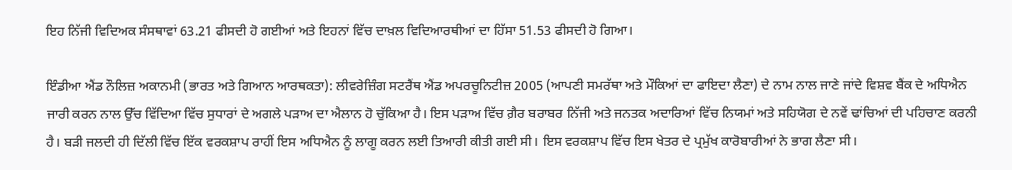ਇਹ ਨਿੱਜੀ ਵਿਦਿਅਕ ਸੰਸਥਾਵਾਂ 63.21 ਫੀਸਦੀ ਹੋ ਗਈਆਂ ਅਤੇ ਇਹਨਾਂ ਵਿੱਚ ਦਾਖ਼ਲ ਵਿਦਿਆਰਥੀਆਂ ਦਾ ਹਿੱਸਾ 51.53 ਫੀਸਦੀ ਹੋ ਗਿਆ।

ਇੰਡੀਆ ਐਂਡ ਨੌਲਿਜ਼ ਅਕਾਨਮੀ (ਭਾਰਤ ਅਤੇ ਗਿਆਨ ਆਰਥਕਤਾ): ਲੀਵਰੇਜ਼ਿੰਗ ਸਟਰੈਂਥ ਐਂਡ ਅਪਰਚੂਨਿਟੀਜ਼ 2005 (ਆਪਣੀ ਸਮਰੱਥਾ ਅਤੇ ਮੌਕਿਆਂ ਦਾ ਫਾਇਦਾ ਲੈਣਾ) ਦੇ ਨਾਮ ਨਾਲ ਜਾਣੇ ਜਾਂਦੇ ਵਿਸ਼ਵ ਬੈਂਕ ਦੇ ਅਧਿਐਨ ਜਾਰੀ ਕਰਨ ਨਾਲ ਉੱਚ ਵਿੱਦਿਆ ਵਿੱਚ ਸੁਧਾਰਾਂ ਦੇ ਅਗਲੇ ਪੜਾਅ ਦਾ ਐਲਾਨ ਹੋ ਚੁੱਕਿਆ ਹੈ। ਇਸ ਪੜਾਅ ਵਿੱਚ ਗ਼ੈਰ ਬਰਾਬਰ ਨਿੱਜੀ ਅਤੇ ਜਨਤਕ ਅਦਾਰਿਆਂ ਵਿੱਚ ਨਿਯਮਾਂ ਅਤੇ ਸਹਿਯੋਗ ਦੇ ਨਵੇਂ ਢਾਂਚਿਆਂ ਦੀ ਪਹਿਚਾਣ ਕਰਨੀ ਹੈ। ਬੜੀ ਜਲਦੀ ਹੀ ਦਿੱਲੀ ਵਿੱਚ ਇੱਕ ਵਰਕਸ਼ਾਪ ਰਾਹੀਂ ਇਸ ਅਧਿਐਨ ਨੂੰ ਲਾਗੂ ਕਰਨ ਲਈ ਤਿਆਰੀ ਕੀਤੀ ਗਈ ਸੀ। ਇਸ ਵਰਕਸ਼ਾਪ ਵਿੱਚ ਇਸ ਖੇਤਰ ਦੇ ਪ੍ਰਮੁੱਖ ਕਾਰੋਬਾਰੀਆਂ ਨੇ ਭਾਗ ਲੈਣਾ ਸੀ।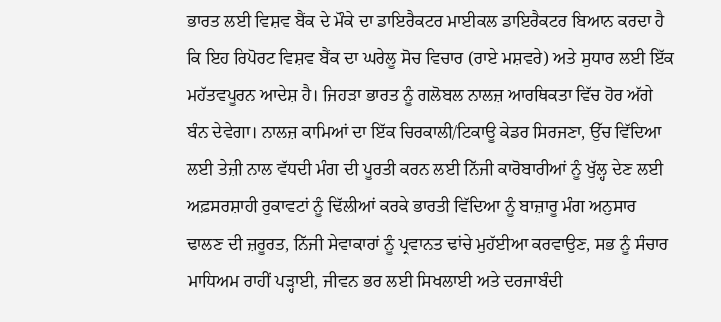ਭਾਰਤ ਲਈ ਵਿਸ਼ਵ ਬੈਂਕ ਦੇ ਮੌਕੇ ਦਾ ਡਾਇਰੈਕਟਰ ਮਾਈਕਲ ਡਾਇਰੈਕਟਰ ਬਿਆਨ ਕਰਦਾ ਹੈ ਕਿ ਇਹ ਰਿਪੋਰਟ ਵਿਸ਼ਵ ਬੈਂਕ ਦਾ ਘਰੇਲੂ ਸੋਚ ਵਿਚਾਰ (ਰਾਏ ਮਸ਼ਵਰੇ) ਅਤੇ ਸੁਧਾਰ ਲਈ ਇੱਕ ਮਹੱਤਵਪੂਰਨ ਆਦੇਸ਼ ਹੈ। ਜਿਹੜਾ ਭਾਰਤ ਨੂੰ ਗਲੋਬਲ ਨਾਲਜ਼ ਆਰਥਿਕਤਾ ਵਿੱਚ ਹੋਰ ਅੱਗੇ ਬੰਨ ਦੇਵੇਗਾ। ਨਾਲਜ਼ ਕਾਮਿਆਂ ਦਾ ਇੱਕ ਚਿਰਕਾਲੀ/ਟਿਕਾਊ ਕੇਡਰ ਸਿਰਜਣਾ, ਉੱਚ ਵਿੱਦਿਆ ਲਈ ਤੇਜ਼ੀ ਨਾਲ ਵੱਧਦੀ ਮੰਗ ਦੀ ਪੂਰਤੀ ਕਰਨ ਲਈ ਨਿੱਜੀ ਕਾਰੋਬਾਰੀਆਂ ਨੂੰ ਖੁੱਲ੍ਹ ਦੇਣ ਲਈ ਅਫ਼ਸਰਸ਼ਾਹੀ ਰੁਕਾਵਟਾਂ ਨੂੰ ਢਿੱਲੀਆਂ ਕਰਕੇ ਭਾਰਤੀ ਵਿੱਦਿਆ ਨੂੰ ਬਾਜ਼ਾਰੂ ਮੰਗ ਅਨੁਸਾਰ ਢਾਲਣ ਦੀ ਜ਼ਰੂਰਤ, ਨਿੱਜੀ ਸੇਵਾਕਾਰਾਂ ਨੂੰ ਪ੍ਰਵਾਨਤ ਢਾਂਚੇ ਮੁਹੱਈਆ ਕਰਵਾਉਣ, ਸਭ ਨੂੰ ਸੰਚਾਰ ਮਾਧਿਅਮ ਰਾਹੀਂ ਪੜ੍ਹਾਈ, ਜੀਵਨ ਭਰ ਲਈ ਸਿਖਲਾਈ ਅਤੇ ਦਰਜਾਬੰਦੀ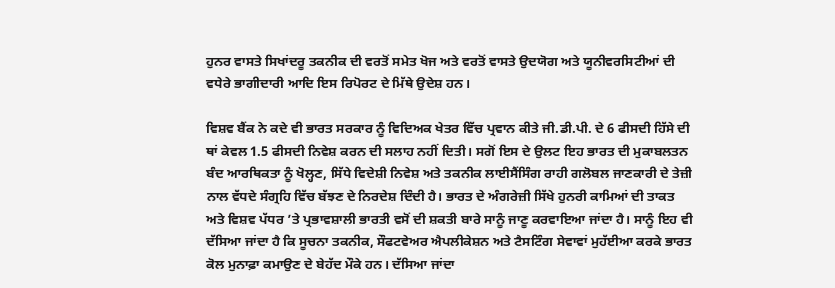ਹੁਨਰ ਵਾਸਤੇ ਸਿਖਾਂਦਰੂ ਤਕਨੀਕ ਦੀ ਵਰਤੋਂ ਸਮੇਤ ਖੋਜ ਅਤੇ ਵਰਤੋਂ ਵਾਸਤੇ ਉਦਯੋਗ ਅਤੇ ਯੂਨੀਵਰਸਿਟੀਆਂ ਦੀ ਵਧੇਰੇ ਭਾਗੀਦਾਰੀ ਆਦਿ ਇਸ ਰਿਪੋਰਟ ਦੇ ਮਿੱਥੇ ਉਦੇਸ਼ ਹਨ।

ਵਿਸ਼ਵ ਬੈਂਕ ਨੇ ਕਦੇ ਵੀ ਭਾਰਤ ਸਰਕਾਰ ਨੂੰ ਵਿਦਿਅਕ ਖੇਤਰ ਵਿੱਚ ਪ੍ਰਵਾਨ ਕੀਤੇ ਜੀ.ਡੀ.ਪੀ. ਦੇ 6 ਫੀਸਦੀ ਹਿੱਸੇ ਦੀ ਥਾਂ ਕੇਵਲ 1.5 ਫੀਸਦੀ ਨਿਵੇਸ਼ ਕਰਨ ਦੀ ਸਲਾਹ ਨਹੀਂ ਦਿਤੀ। ਸਗੋਂ ਇਸ ਦੇ ਉਲਟ ਇਹ ਭਾਰਤ ਦੀ ਮੁਕਾਬਲਤਨ ਬੰਦ ਆਰਥਿਕਤਾ ਨੂੰ ਖੋਲ੍ਹਣ, ਸਿੱਧੇ ਵਿਦੇਸ਼ੀ ਨਿਵੇਸ਼ ਅਤੇ ਤਕਨੀਕ ਲਾਈਸੈਂਸਿੰਗ ਰਾਹੀ ਗਲੋਬਲ ਜਾਣਕਾਰੀ ਦੇ ਤੇਜ਼ੀ ਨਾਲ ਵੱਧਦੇ ਸੰਗ੍ਰਹਿ ਵਿੱਚ ਬੱਝਣ ਦੇ ਨਿਰਦੇਸ਼ ਦਿੰਦੀ ਹੈ। ਭਾਰਤ ਦੇ ਅੰਗਰੇਜ਼ੀ ਸਿੱਖੇ ਹੁਨਰੀ ਕਾਮਿਆਂ ਦੀ ਤਾਕਤ ਅਤੇ ਵਿਸ਼ਵ ਪੱਧਰ ’ਤੇ ਪ੍ਰਭਾਵਸ਼ਾਲੀ ਭਾਰਤੀ ਵਸੋਂ ਦੀ ਸ਼ਕਤੀ ਬਾਰੇ ਸਾਨੂੰ ਜਾਣੂ ਕਰਵਾਇਆ ਜਾਂਦਾ ਹੈ। ਸਾਨੂੰ ਇਹ ਵੀ ਦੱਸਿਆ ਜਾਂਦਾ ਹੈ ਕਿ ਸੂਚਨਾ ਤਕਨੀਕ, ਸੌਫਟਵੇਅਰ ਐਪਲੀਕੇਸ਼ਨ ਅਤੇ ਟੈਸਟਿੰਗ ਸੇਵਾਵਾਂ ਮੁਹੱਈਆ ਕਰਕੇ ਭਾਰਤ ਕੋਲ ਮੁਨਾਫ਼ਾ ਕਮਾਉਣ ਦੇ ਬੇਹੱਦ ਮੌਕੇ ਹਨ। ਦੱਸਿਆ ਜਾਂਦਾ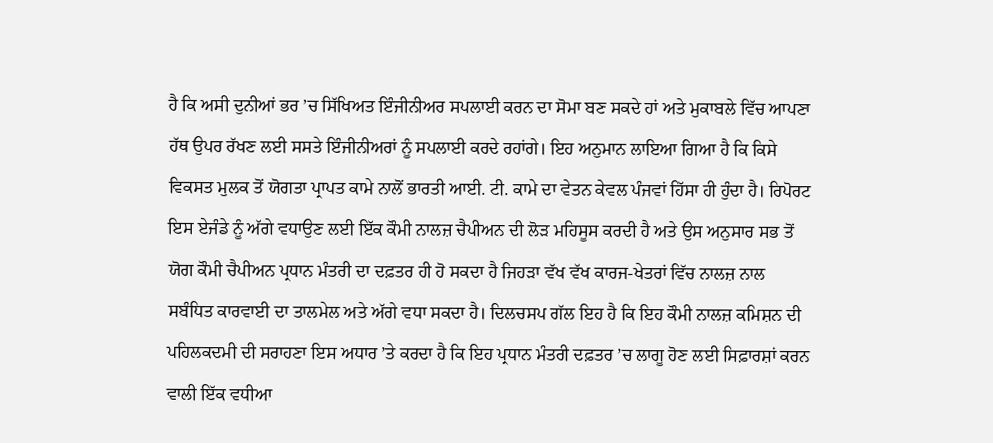ਹੈ ਕਿ ਅਸੀ ਦੁਨੀਆਂ ਭਰ ’ਚ ਸਿੱਖਿਅਤ ਇੰਜੀਨੀਅਰ ਸਪਲਾਈ ਕਰਨ ਦਾ ਸੋਮਾ ਬਣ ਸਕਦੇ ਹਾਂ ਅਤੇ ਮੁਕਾਬਲੇ ਵਿੱਚ ਆਪਣਾ ਹੱਥ ਉਪਰ ਰੱਖਣ ਲਈ ਸਸਤੇ ਇੰਜੀਨੀਅਰਾਂ ਨੂੰ ਸਪਲਾਈ ਕਰਦੇ ਰਹਾਂਗੇ। ਇਹ ਅਨੁਮਾਨ ਲਾਇਆ ਗਿਆ ਹੈ ਕਿ ਕਿਸੇ ਵਿਕਸਤ ਮੁਲਕ ਤੋਂ ਯੋਗਤਾ ਪ੍ਰਾਪਤ ਕਾਮੇ ਨਾਲੋਂ ਭਾਰਤੀ ਆਈ. ਟੀ. ਕਾਮੇ ਦਾ ਵੇਤਨ ਕੇਵਲ ਪੰਜਵਾਂ ਹਿੱਸਾ ਹੀ ਹੁੰਦਾ ਹੈ। ਰਿਪੋਰਟ ਇਸ ਏਜੰਡੇ ਨੂੰ ਅੱਗੇ ਵਧਾਉਣ ਲਈ ਇੱਕ ਕੌਮੀ ਨਾਲਜ਼ ਚੈਪੀਅਨ ਦੀ ਲੋੜ ਮਹਿਸੂਸ ਕਰਦੀ ਹੈ ਅਤੇ ਉਸ ਅਨੁਸਾਰ ਸਭ ਤੋਂ ਯੋਗ ਕੌਮੀ ਚੈਪੀਅਨ ਪ੍ਰਧਾਨ ਮੰਤਰੀ ਦਾ ਦਫ਼ਤਰ ਹੀ ਹੋ ਸਕਦਾ ਹੈ ਜਿਹੜਾ ਵੱਖ ਵੱਖ ਕਾਰਜ-ਖੇਤਰਾਂ ਵਿੱਚ ਨਾਲਜ਼ ਨਾਲ ਸਬੰਧਿਤ ਕਾਰਵਾਈ ਦਾ ਤਾਲਮੇਲ ਅਤੇ ਅੱਗੇ ਵਧਾ ਸਕਦਾ ਹੈ। ਦਿਲਚਸਪ ਗੱਲ ਇਹ ਹੈ ਕਿ ਇਹ ਕੌਮੀ ਨਾਲਜ਼ ਕਮਿਸ਼ਨ ਦੀ ਪਹਿਲਕਦਮੀ ਦੀ ਸਰਾਹਣਾ ਇਸ ਅਧਾਰ ’ਤੇ ਕਰਦਾ ਹੈ ਕਿ ਇਹ ਪ੍ਰਧਾਨ ਮੰਤਰੀ ਦਫ਼ਤਰ ’ਚ ਲਾਗੂ ਹੋਣ ਲਈ ਸਿਫ਼ਾਰਸ਼ਾਂ ਕਰਨ ਵਾਲੀ ਇੱਕ ਵਧੀਆ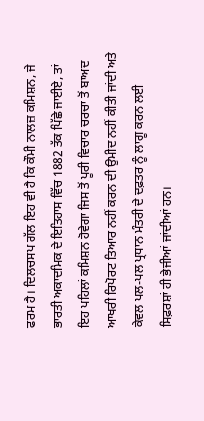ਫਰਮ ਹੈ। ਦਿਲਚਸਪ ਗੱਲ ਇਹ ਵੀ ਹੈ ਕਿ ਕੌਮੀ ਨਾਲਜ਼ ਕਮਿਸ਼ਨ, ਜੇ ਭਾਰਤੀ ਅਕਾਦਮਿਕ ਦੇ ਇਤਿਹਾਸ ਵਿੱਚ 1882 ਤੱਕ ਪਿੱਛੇ ਜਾਈਏ, ਤਾਂ ਇਹ ਪਹਿਲਾਂ ਕਮਿਸ਼ਨ ਹੋਵੇਗਾ ਜਿਸ ਤੋਂ ਪੂਰੀ ਵਿਚਾਰ ਚਰਚਾ ਤੋਂ ਬਾਅਦ ਆਖਰੀ ਰਿਪੋਰਟ ਤਿਆਰ ਨਹੀਂ ਕਰਨ ਦੀ ਉਮੀਦ ਨਹੀਂ ਕੀਤੀ ਜਾਂਦੀ ਅਤੇ ਕੇਵਲ ਪਲ-ਪਲ ਪ੍ਰਧਾਨ ਮੰਤਰੀ ਦੇ ਦਫ਼ਤਰ ਨੂੰ ਲਾਗੂ ਕਰਨ ਲਈ ਸਿਫ਼ਰਸ਼ਾਂ ਹੀ ਭੇਜੀਆਂ ਜਾਂਦੀਆਂ ਹਨ।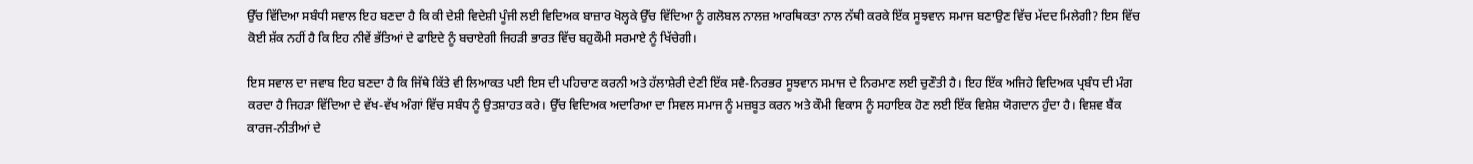ਉੱਚ ਵਿੱਦਿਆ ਸਬੰਧੀ ਸਵਾਲ ਇਹ ਬਣਦਾ ਹੈ ਕਿ ਕੀ ਦੇਸ਼ੀ ਵਿਦੇਸ਼ੀ ਪੂੰਜੀ ਲਈ ਵਿਦਿਅਕ ਬਾਜ਼ਾਰ ਖੋਲ੍ਹਕੇ ਉੱਚ ਵਿੱਦਿਆ ਨੂੰ ਗਲੋਬਲ ਨਾਲਜ਼ ਆਰਥਿਕਤਾ ਨਾਲ ਨੱਥੀ ਕਰਕੇ ਇੱਕ ਸੂਝਵਾਨ ਸਮਾਜ ਬਣਾਉਣ ਵਿੱਚ ਮੱਦਦ ਮਿਲੇਗੀ? ਇਸ ਵਿੱਚ ਕੋਈ ਸ਼ੱਕ ਨਹੀਂ ਹੈ ਕਿ ਇਹ ਨੀਵੇਂ ਭੱਤਿਆਂ ਦੇ ਫਾਇਦੇ ਨੂੰ ਬਚਾਏਗੀ ਜਿਹੜੀ ਭਾਰਤ ਵਿੱਚ ਬਹੁਕੌਮੀ ਸਰਮਾਏ ਨੂੰ ਖਿੱਚੇਗੀ।

ਇਸ ਸਵਾਲ ਦਾ ਜਵਾਬ ਇਹ ਬਣਦਾ ਹੈ ਕਿ ਜਿੱਥੇ ਕਿੱਤੇ ਵੀ ਲਿਆਕਤ ਪਈ ਇਸ ਦੀ ਪਹਿਚਾਣ ਕਰਨੀ ਅਤੇ ਹੱਲਾਸ਼ੇਰੀ ਦੇਣੀ ਇੱਕ ਸਵੈ-ਨਿਰਭਰ ਸੂਝਵਾਨ ਸਮਾਜ ਦੇ ਨਿਰਮਾਣ ਲਈ ਚੁਣੌਤੀ ਹੈ। ਇਹ ਇੱਕ ਅਜਿਹੇ ਵਿਦਿਅਕ ਪ੍ਰਬੰਧ ਦੀ ਮੰਗ ਕਰਦਾ ਹੈ ਜਿਹੜਾ ਵਿੱਦਿਆ ਦੇ ਵੱਖ-ਵੱਖ ਅੰਗਾਂ ਵਿੱਚ ਸਬੰਧ ਨੂੰ ਉਤਸ਼ਾਹਤ ਕਰੇ। ਉੱਚ ਵਿਦਿਅਕ ਅਦਾਰਿਆ ਦਾ ਸਿਵਲ ਸਮਾਜ ਨੂੰ ਮਜ਼ਬੂਤ ਕਰਨ ਅਤੇ ਕੌਮੀ ਵਿਕਾਸ ਨੂੰ ਸਹਾਇਕ ਹੋਣ ਲਈ ਇੱਕ ਵਿਸ਼ੇਸ਼ ਯੋਗਦਾਨ ਹੁੰਦਾ ਹੈ। ਵਿਸ਼ਵ ਬੈਂਕ ਕਾਰਜ-ਨੀਤੀਆਂ ਦੇ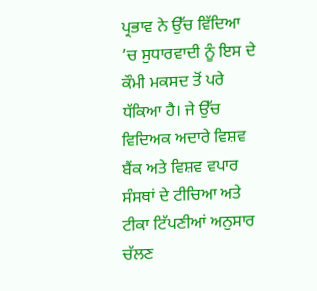ਪ੍ਰਭਾਵ ਨੇ ਉੱਚ ਵਿੱਦਿਆ ’ਚ ਸੁਧਾਰਵਾਦੀ ਨੂੰ ਇਸ ਦੇ ਕੌਮੀ ਮਕਸਦ ਤੋਂ ਪਰੇ ਧੱਕਿਆ ਹੈ। ਜੇ ਉੱਚ ਵਿਦਿਅਕ ਅਦਾਰੇ ਵਿਸ਼ਵ ਬੈਂਕ ਅਤੇ ਵਿਸ਼ਵ ਵਪਾਰ ਸੰਸਥਾਂ ਦੇ ਟੀਚਿਆ ਅਤੇ ਟੀਕਾ ਟਿੱਪਣੀਆਂ ਅਨੁਸਾਰ ਚੱਲਣ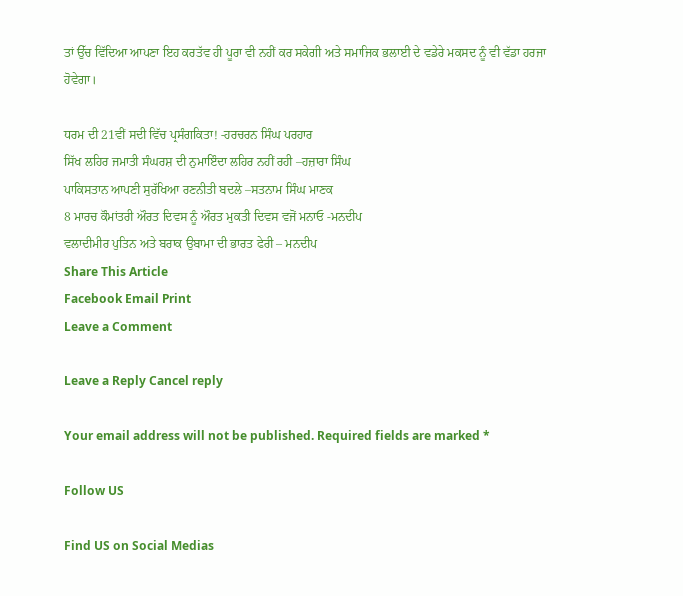ਤਾਂ ਉੱਚ ਵਿੱਦਿਆ ਆਪਣਾ ਇਹ ਕਰਤੱਵ ਹੀ ਪੂਰਾ ਵੀ ਨਹੀਂ ਕਰ ਸਕੇਗੀ ਅਤੇ ਸਮਾਜਿਕ ਭਲਾਈ ਦੇ ਵਡੇਰੇ ਮਕਸਦ ਨੂੰ ਵੀ ਵੱਡਾ ਹਰਜਾ ਹੋਵੇਗਾ।

ਧਰਮ ਦੀ 21ਵੀਂ ਸਦੀ ਵਿੱਚ ਪ੍ਰਸੰਗਕਿਤਾ! -ਹਰਚਰਨ ਸਿੰਘ ਪਰਹਾਰ
ਸਿੱਖ ਲਹਿਰ ਜਮਾਤੀ ਸੰਘਰਸ਼ ਦੀ ਨੁਮਾਇੰਦਾ ਲਹਿਰ ਨਹੀਂ ਰਹੀ –ਹਜ਼ਾਰਾ ਸਿੰਘ
ਪਾਕਿਸਤਾਨ ਆਪਣੀ ਸੁਰੱਖਿਆ ਰਣਨੀਤੀ ਬਦਲੇ –ਸਤਨਾਮ ਸਿੰਘ ਮਾਣਕ
8 ਮਾਰਚ ਕੌਮਾਂਤਰੀ ਔਰਤ ਦਿਵਸ ਨੂੰ ਔਰਤ ਮੁਕਤੀ ਦਿਵਸ ਵਜੋਂ ਮਨਾਓ -ਮਨਦੀਪ
ਵਲਾਦੀਮੀਰ ਪੁਤਿਨ ਅਤੇ ਬਰਾਕ ਉਬਾਮਾ ਦੀ ਭਾਰਤ ਫੇਰੀ – ਮਨਦੀਪ
Share This Article
Facebook Email Print
Leave a Comment

Leave a Reply Cancel reply

Your email address will not be published. Required fields are marked *

Follow US

Find US on Social Medias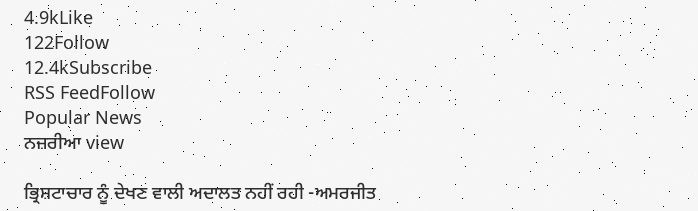4.9kLike
122Follow
12.4kSubscribe
RSS FeedFollow
Popular News
ਨਜ਼ਰੀਆ view

ਭ੍ਰਿਸ਼ਟਾਚਾਰ ਨੂੰ ਦੇਖਣ ਵਾਲੀ ਅਦਾਲਤ ਨਹੀਂ ਰਹੀ -ਅਮਰਜੀਤ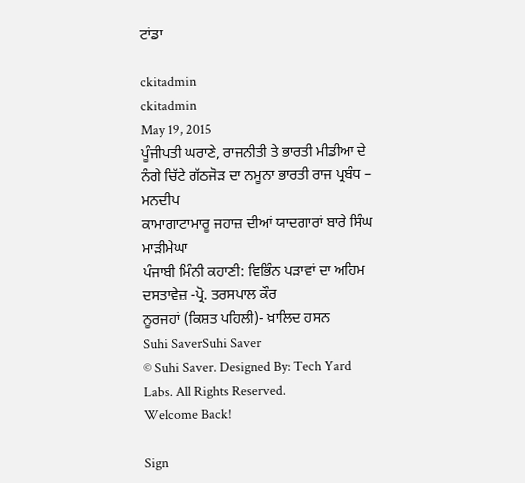ਟਾਂਡਾ

ckitadmin
ckitadmin
May 19, 2015
ਪੂੰਜੀਪਤੀ ਘਰਾਣੇ, ਰਾਜਨੀਤੀ ਤੇ ਭਾਰਤੀ ਮੀਡੀਆ ਦੇ ਨੰਗੇ ਚਿੱਟੇ ਗੱਠਜੋੜ ਦਾ ਨਮੂਨਾ ਭਾਰਤੀ ਰਾਜ ਪ੍ਰਬੰਧ – ਮਨਦੀਪ
ਕਾਮਾਗਾਟਾਮਾਰੂ ਜਹਾਜ਼ ਦੀਆਂ ਯਾਦਗਾਰਾਂ ਬਾਰੇ ਸਿੰਘ ਮਾੜੀਮੇਘਾ
ਪੰਜਾਬੀ ਮਿੰਨੀ ਕਹਾਣੀ: ਵਿਭਿੰਨ ਪੜਾਵਾਂ ਦਾ ਅਹਿਮ ਦਸਤਾਵੇਜ਼ -ਪ੍ਰੋ. ਤਰਸਪਾਲ ਕੌਰ
ਨੂਰਜਹਾਂ (ਕਿਸ਼ਤ ਪਹਿਲੀ)- ਖ਼ਾਲਿਦ ਹਸਨ
Suhi SaverSuhi Saver
© Suhi Saver. Designed By: Tech Yard Labs. All Rights Reserved.
Welcome Back!

Sign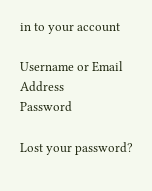in to your account

Username or Email Address
Password

Lost your password?